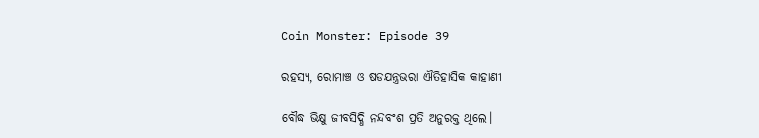Coin Monster: Episode 39

ରହସ୍ୟ, ରୋମାଞ୍ଚ ଓ ଷଡଯନ୍ତ୍ରଭରା ଐତିହାସିକ କାହାଣୀ

ବୌଦ୍ଧ ଭିକ୍ଷୁ ଜୀବସିଦ୍ଧି ନନ୍ଦବଂଶ ପ୍ରତି ଅନୁରକ୍ତ ଥିଲେ।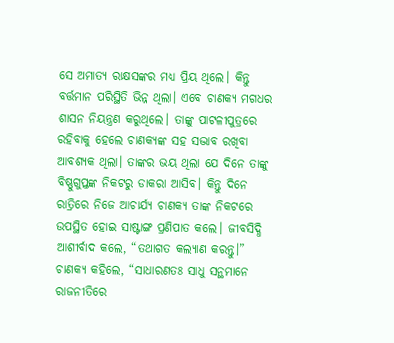ସେ ଅମାତ୍ୟ ରାକ୍ଷସଙ୍କର ମଧ୍ୟ ପ୍ରିୟ ଥିଲେ। କିନ୍ତୁ ବର୍ତ୍ତମାନ ପରିସ୍ଥିତି ଭିନ୍ନ ଥିଲା। ଏବେ ଚାଣକ୍ୟ ମଗଧର ଶାସନ ନିୟନ୍ତ୍ରଣ କରୁଥିଲେ। ତାଙ୍କୁ ପାଟଳୀପୁତ୍ରରେ ରହିବାକୁ ହେଲେ ଚାଣକ୍ୟଙ୍କ ସହ ସଦ୍ଭାବ ରଖିବା ଆବଶ୍ୟକ ଥିଲା। ତାଙ୍କର ଭୟ ଥିଲା ଯେ ଦିନେ ତାଙ୍କୁ ବିଷ୍ଣୁଗୁପ୍ତଙ୍କ ନିକଟରୁ ଡାକରା ଆସିବ। କିନ୍ତୁ ଦିନେ ରାତ୍ରିରେ ନିଜେ ଆଚାର୍ଯ୍ୟ ଚାଣକ୍ୟ ତାଙ୍କ ନିକଟରେ ଉପସ୍ଥିତ ହୋଇ ସାଷ୍ଟାଙ୍ଗ ପ୍ରଣିପାତ କଲେ। ଜୀବସିଦ୍ଧି ଆଶୀର୍ବାଦ କଲେ, “ତଥାଗତ କଲ୍ୟାଣ କରନ୍ତୁ।” ଚାଣକ୍ୟ କହିଲେ, “ସାଧାରଣତଃ ସାଧୁ ସନ୍ଥମାନେ ରାଜନୀତିରେ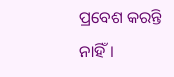ପ୍ରବେଶ କରନ୍ତି ନାହିଁ।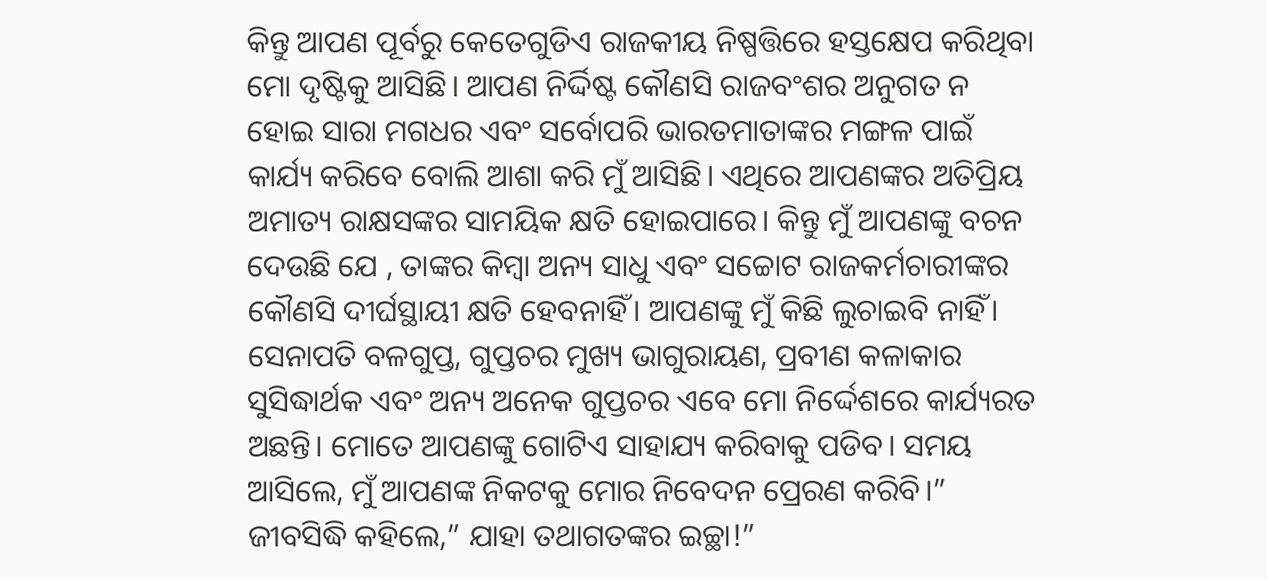କିନ୍ତୁ ଆପଣ ପୂର୍ବରୁ କେତେଗୁଡିଏ ରାଜକୀୟ ନିଷ୍ପତ୍ତିରେ ହସ୍ତକ୍ଷେପ କରିଥିବା ମୋ ଦୃଷ୍ଟିକୁ ଆସିଛି। ଆପଣ ନିର୍ଦ୍ଦିଷ୍ଟ କୌଣସି ରାଜବଂଶର ଅନୁଗତ ନ ହୋଇ ସାରା ମଗଧର ଏବଂ ସର୍ବୋପରି ଭାରତମାତାଙ୍କର ମଙ୍ଗଳ ପାଇଁ କାର୍ଯ୍ୟ କରିବେ ବୋଲି ଆଶା କରି ମୁଁ ଆସିଛି। ଏଥିରେ ଆପଣଙ୍କର ଅତିପ୍ରିୟ ଅମାତ୍ୟ ରାକ୍ଷସଙ୍କର ସାମୟିକ କ୍ଷତି ହୋଇପାରେ। କିନ୍ତୁ ମୁଁ ଆପଣଙ୍କୁ ବଚନ ଦେଉଛି ଯେ , ତାଙ୍କର କିମ୍ବା ଅନ୍ୟ ସାଧୁ ଏବଂ ସଚ୍ଚୋଟ ରାଜକର୍ମଚାରୀଙ୍କର କୌଣସି ଦୀର୍ଘସ୍ଥାୟୀ କ୍ଷତି ହେବନାହିଁ। ଆପଣଙ୍କୁ ମୁଁ କିଛି ଲୁଚାଇବି ନାହିଁ। ସେନାପତି ବଳଗୁପ୍ତ, ଗୁପ୍ତଚର ମୁଖ୍ୟ ଭାଗୁରାୟଣ, ପ୍ରବୀଣ କଳାକାର ସୁସିଦ୍ଧାର୍ଥକ ଏବଂ ଅନ୍ୟ ଅନେକ ଗୁପ୍ତଚର ଏବେ ମୋ ନିର୍ଦ୍ଦେଶରେ କାର୍ଯ୍ୟରତ ଅଛନ୍ତି। ମୋତେ ଆପଣଙ୍କୁ ଗୋଟିଏ ସାହାଯ୍ୟ କରିବାକୁ ପଡିବ। ସମୟ ଆସିଲେ, ମୁଁ ଆପଣଙ୍କ ନିକଟକୁ ମୋର ନିବେଦନ ପ୍ରେରଣ କରିବି।” ଜୀବସିଦ୍ଧି କହିଲେ,” ଯାହା ତଥାଗତଙ୍କର ଇଚ୍ଛା!”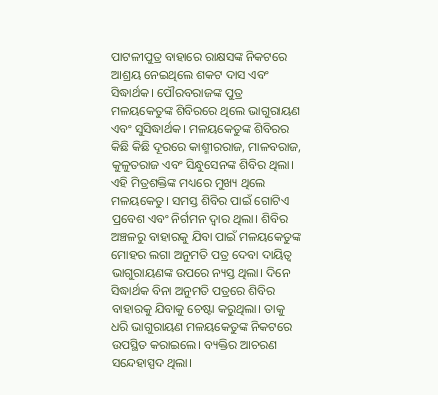ପାଟଳୀପୁତ୍ର ବାହାରେ ରାକ୍ଷସଙ୍କ ନିକଟରେ ଆଶ୍ରୟ ନେଇଥିଲେ ଶକଟ ଦାସ ଏବଂ ସିଦ୍ଧାର୍ଥକ। ପୌରବରାଜଙ୍କ ପୁତ୍ର ମଳୟକେତୁଙ୍କ ଶିବିରରେ ଥିଲେ ଭାଗୁରାୟଣ ଏବଂ ସୁସିଦ୍ଧାର୍ଥକ। ମଳୟକେତୁଙ୍କ ଶିବିରର କିଛି କିଛି ଦୂରରେ କାଶ୍ମୀରରାଜ, ମାଳବରାଜ, କୁଳୁତରାଜ ଏବଂ ସିନ୍ଧୁସେନଙ୍କ ଶିବିର ଥିଲା। ଏହି ମିତ୍ରଶକ୍ତିଙ୍କ ମଧ୍ୟରେ ମୁଖ୍ୟ ଥିଲେ ମଳୟକେତୁ। ସମସ୍ତ ଶିବିର ପାଇଁ ଗୋଟିଏ ପ୍ରବେଶ ଏବଂ ନିର୍ଗମନ ଦ୍ଵାର ଥିଲା। ଶିବିର ଅଞ୍ଚଳରୁ ବାହାରକୁ ଯିବା ପାଇଁ ମଳୟକେତୁଙ୍କ ମୋହର ଲଗା ଅନୁମତି ପତ୍ର ଦେବା ଦାୟିତ୍ଵ ଭାଗୁରାୟଣଙ୍କ ଉପରେ ନ୍ୟସ୍ତ ଥିଲା। ଦିନେ ସିଦ୍ଧାର୍ଥକ ବିନା ଅନୁମତି ପତ୍ରରେ ଶିବିର ବାହାରକୁ ଯିବାକୁ ଚେଷ୍ଟା କରୁଥିଲା। ତାକୁ ଧରି ଭାଗୁରାୟଣ ମଳୟକେତୁଙ୍କ ନିକଟରେ ଉପସ୍ଥିତ କରାଇଲେ। ବ୍ୟକ୍ତିର ଆଚରଣ ସନ୍ଦେହାସ୍ପଦ ଥିଲା।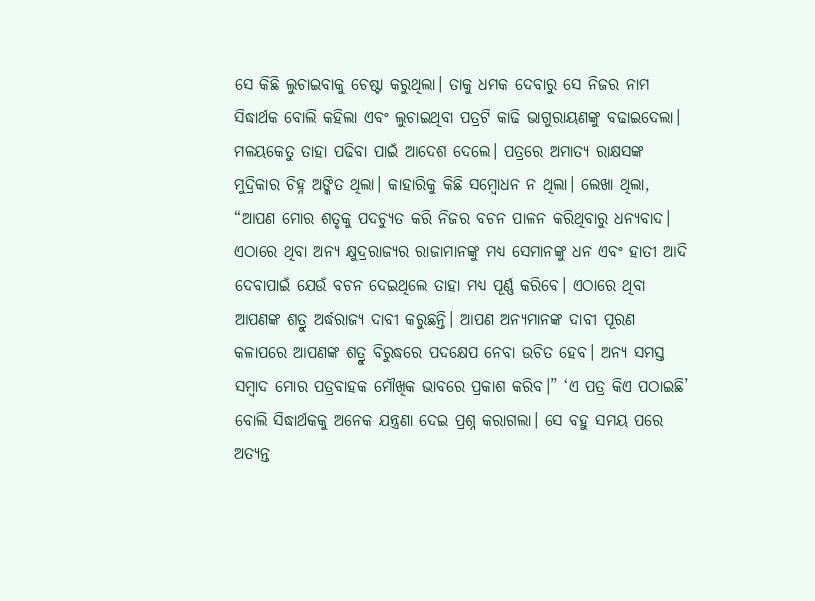ସେ କିଛି ଲୁଚାଇବାକୁ ଚେଷ୍ଟା କରୁଥିଲା। ତାକୁ ଧମକ ଦେବାରୁ ସେ ନିଜର ନାମ ସିଦ୍ଧାର୍ଥକ ବୋଲି କହିଲା ଏବଂ ଲୁଚାଇଥିବା ପତ୍ରଟି କାଢି ଭାଗୁରାୟଣଙ୍କୁ ବଢାଇଦେଲା। ମଳୟକେତୁ ତାହା ପଢିବା ପାଇଁ ଆଦେଶ ଦେଲେ। ପତ୍ରରେ ଅମାତ୍ୟ ରାକ୍ଷସଙ୍କ ମୁଦ୍ରିକାର ଚିହ୍ନ ଅଙ୍କିତ ଥିଲା। କାହାରିକୁ କିଛି ସମ୍ବୋଧନ ନ ଥିଲା। ଲେଖା ଥିଲା, “ଆପଣ ମୋର ଶତୃକୁ ପଦଚ୍ୟୁତ କରି ନିଜର ବଚନ ପାଳନ କରିଥିବାରୁ ଧନ୍ୟବାଦ। ଏଠାରେ ଥିବା ଅନ୍ୟ କ୍ଷୁଦ୍ରରାଜ୍ୟର ରାଜାମାନଙ୍କୁ ମଧ୍ୟ ସେମାନଙ୍କୁ ଧନ ଏବଂ ହାତୀ ଆଦି ଦେବାପାଇଁ ଯେଉଁ ବଚନ ଦେଇଥିଲେ ତାହା ମଧ୍ୟ ପୂର୍ଣ୍ଣ କରିବେ। ଏଠାରେ ଥିବା ଆପଣଙ୍କ ଶତ୍ରୁ ଅର୍ଦ୍ଧରାଜ୍ୟ ଦାବୀ କରୁଛନ୍ତି। ଆପଣ ଅନ୍ୟମାନଙ୍କ ଦାବୀ ପୂରଣ କଳାପରେ ଆପଣଙ୍କ ଶତ୍ରୁ ବିରୁଦ୍ଧରେ ପଦକ୍ଷେପ ନେବା ଉଚିତ ହେବ। ଅନ୍ୟ ସମସ୍ତ ସମ୍ବାଦ ମୋର ପତ୍ରବାହକ ମୌଖିକ ଭାବରେ ପ୍ରକାଶ କରିବ।” ‘ଏ ପତ୍ର କିଏ ପଠାଇଛି’ ବୋଲି ସିଦ୍ଧାର୍ଥକକୁ ଅନେକ ଯନ୍ତ୍ରଣା ଦେଇ ପ୍ରଶ୍ନ କରାଗଲା। ସେ ବହୁ ସମୟ ପରେ ଅତ୍ୟନ୍ତ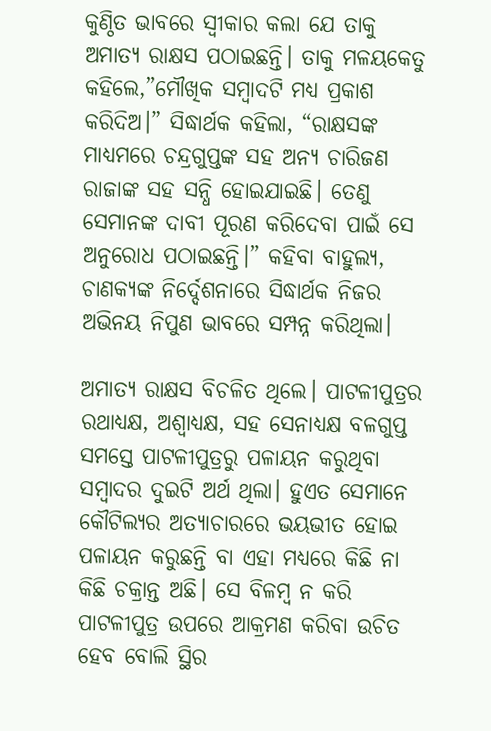କୁଣ୍ଠିତ ଭାବରେ ସ୍ଵୀକାର କଲା ଯେ ତାକୁ ଅମାତ୍ୟ ରାକ୍ଷସ ପଠାଇଛନ୍ତି। ତାକୁ ମଳୟକେତୁ କହିଲେ,”ମୌଖିକ ସମ୍ବାଦଟି ମଧ୍ୟ ପ୍ରକାଶ କରିଦିଅ।” ସିଦ୍ଧାର୍ଥକ କହିଲା, “ରାକ୍ଷସଙ୍କ ମାଧ୍ୟମରେ ଚନ୍ଦ୍ରଗୁପ୍ତଙ୍କ ସହ ଅନ୍ୟ ଚାରିଜଣ ରାଜାଙ୍କ ସହ ସନ୍ଧି ହୋଇଯାଇଛି। ତେଣୁ ସେମାନଙ୍କ ଦାବୀ ପୂରଣ କରିଦେବା ପାଇଁ ସେ ଅନୁରୋଧ ପଠାଇଛନ୍ତି।” କହିବା ବାହୁଲ୍ୟ, ଚାଣକ୍ୟଙ୍କ ନିର୍ଦ୍ଦେଶନାରେ ସିଦ୍ଧାର୍ଥକ ନିଜର ଅଭିନୟ ନିପୁଣ ଭାବରେ ସମ୍ପନ୍ନ କରିଥିଲା।

ଅମାତ୍ୟ ରାକ୍ଷସ ବିଚଳିତ ଥିଲେ। ପାଟଳୀପୁତ୍ରର ରଥାଧ୍ୟକ୍ଷ, ଅଶ୍ଵାଧ୍ୟକ୍ଷ, ସହ ସେନାଧ୍ୟକ୍ଷ ବଳଗୁପ୍ତ ସମସ୍ତେ ପାଟଳୀପୁତ୍ରରୁ ପଳାୟନ କରୁଥିବା ସମ୍ବାଦର ଦୁଇଟି ଅର୍ଥ ଥିଲା। ହୁଏତ ସେମାନେ କୌଟିଲ୍ୟର ଅତ୍ୟାଚାରରେ ଭୟଭୀତ ହୋଇ ପଳାୟନ କରୁଛନ୍ତି ବା ଏହା ମଧ୍ୟରେ କିଛି ନା କିଛି ଚକ୍ରାନ୍ତ ଅଛି। ସେ ବିଳମ୍ବ ନ କରି ପାଟଳୀପୁତ୍ର ଉପରେ ଆକ୍ରମଣ କରିବା ଉଚିତ ହେବ ବୋଲି ସ୍ଥିର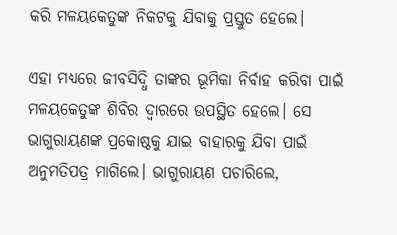କରି ମଳୟକେତୁଙ୍କ ନିକଟକୁ ଯିବାକୁ ପ୍ରସ୍ତୁତ ହେଲେ।

ଏହା ମଧ୍ୟରେ ଜୀବସିଦ୍ଧି ତାଙ୍କର ଭୂମିକା ନିର୍ବାହ କରିବା ପାଇଁ ମଳୟକେତୁଙ୍କ ଶିବିର ଦ୍ଵାରରେ ଉପସ୍ଥିତ ହେଲେ। ସେ ଭାଗୁରାୟଣଙ୍କ ପ୍ରକୋଷ୍ଠକୁ ଯାଇ ବାହାରକୁ ଯିବା ପାଇଁ ଅନୁମତିପତ୍ର ମାଗିଲେ। ଭାଗୁରାୟଣ ପଚାରିଲେ,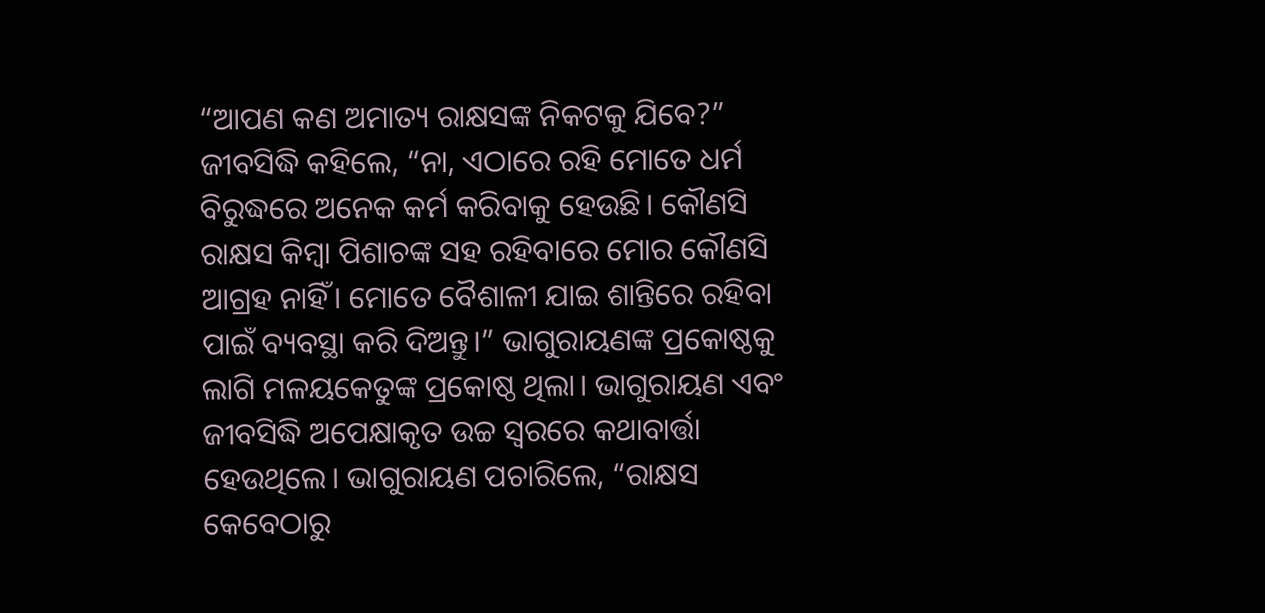“ଆପଣ କଣ ଅମାତ୍ୟ ରାକ୍ଷସଙ୍କ ନିକଟକୁ ଯିବେ?” ଜୀବସିଦ୍ଧି କହିଲେ, “ନା, ଏଠାରେ ରହି ମୋତେ ଧର୍ମ ବିରୁଦ୍ଧରେ ଅନେକ କର୍ମ କରିବାକୁ ହେଉଛି। କୌଣସି ରାକ୍ଷସ କିମ୍ବା ପିଶାଚଙ୍କ ସହ ରହିବାରେ ମୋର କୌଣସି ଆଗ୍ରହ ନାହିଁ। ମୋତେ ବୈଶାଳୀ ଯାଇ ଶାନ୍ତିରେ ରହିବା ପାଇଁ ବ୍ୟବସ୍ଥା କରି ଦିଅନ୍ତୁ।” ଭାଗୁରାୟଣଙ୍କ ପ୍ରକୋଷ୍ଠକୁ ଲାଗି ମଳୟକେତୁଙ୍କ ପ୍ରକୋଷ୍ଠ ଥିଲା। ଭାଗୁରାୟଣ ଏବଂ ଜୀବସିଦ୍ଧି ଅପେକ୍ଷାକୃତ ଉଚ୍ଚ ସ୍ଵରରେ କଥାବାର୍ତ୍ତା ହେଉଥିଲେ। ଭାଗୁରାୟଣ ପଚାରିଲେ, “ରାକ୍ଷସ କେବେଠାରୁ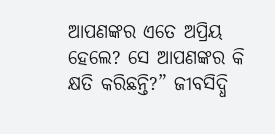ଆପଣଙ୍କର ଏତେ ଅପ୍ରିୟ ହେଲେ? ସେ ଆପଣଙ୍କର କି କ୍ଷତି କରିଛନ୍ତି?” ଜୀବସିଦ୍ଧି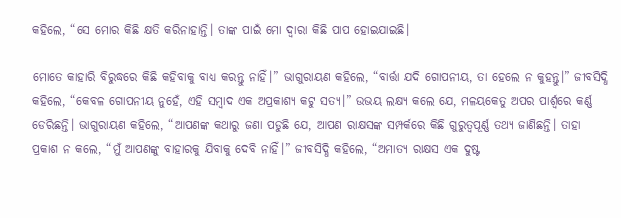କହିଲେ, “ସେ ମୋର କିଛି କ୍ଷତି କରିନାହାନ୍ତି। ତାଙ୍କ ପାଇଁ ମୋ ଦ୍ଵାରା କିଛି ପାପ ହୋଇଯାଇଛି।

ମୋତେ କାହାରି ବିରୁଦ୍ଧରେ କିଛି କହିବାକୁ ବାଧ୍ୟ କରନ୍ତୁ ନାହିଁ।” ଭାଗୁରାୟଣ କହିଲେ, “ବାର୍ତ୍ତା ଯଦି ଗୋପନୀୟ, ତା ହେଲେ ନ କୁହନ୍ତୁ।” ଜୀବସିଦ୍ଧି କହିଲେ, “କେବଳ ଗୋପନୀୟ ନୁହେଁ, ଏହି ସମ୍ବାଦ ଏକ ଅପ୍ରକାଶ୍ୟ କଟୁ ସତ୍ୟ।” ଉଭୟ ଲକ୍ଷ୍ୟ କଲେ ଯେ, ମଳୟକେତୁ ଅପର ପାର୍ଶ୍ଵରେ କର୍ଣ୍ଣ ଡେରିଛନ୍ତି। ଭାଗୁରାୟଣ କହିଲେ, “ଆପଣଙ୍କ କଥାରୁ ଜଣା ପଡୁଛି ଯେ, ଆପଣ ରାକ୍ଷସଙ୍କ ସମ୍ପର୍କରେ କିଛି ଗୁରୁତ୍ଵପୂର୍ଣ୍ଣ ତଥ୍ୟ ଜାଣିଛନ୍ତି। ତାହା ପ୍ରକାଶ ନ କଲେ, “ମୁଁ ଆପଣଙ୍କୁ ବାହାରକୁ ଯିବାକୁ ଦେବି ନାହିଁ।” ଜୀବସିଦ୍ଧି କହିଲେ, “ଅମାତ୍ୟ ରାକ୍ଷସ ଏକ ଦୁଷ୍ଟ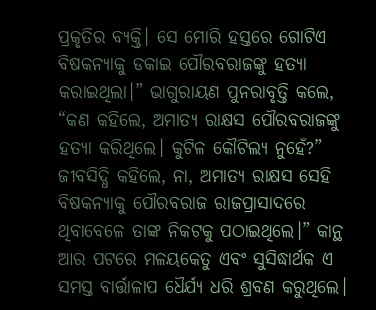ପ୍ରକୃତିର ବ୍ୟକ୍ତି। ସେ ମୋରି ହସ୍ତରେ ଗୋଟିଏ ବିଷକନ୍ୟାକୁ ଡକାଇ ପୌରବରାଜଙ୍କୁ ହତ୍ୟା କରାଇଥିଲା।” ଭାଗୁରାୟଣ ପୁନରାବୃତ୍ତି କଲେ, “କଣ କହିଲେ, ଅମାତ୍ୟ ରାକ୍ଷସ ପୌରବରାଜଙ୍କୁ ହତ୍ୟା କରିଥିଲେ। କୁଟିଳ କୌଟିଲ୍ୟ ନୁହେଁ?” ଜୀବସିଦ୍ଧି କହିଲେ, ନା, ଅମାତ୍ୟ ରାକ୍ଷସ ସେହି ବିଷକନ୍ୟାକୁ ପୌରବରାଜ ରାଜପ୍ରାସାଦରେ ଥିବାବେଳେ ତାଙ୍କ ନିକଟକୁ ପଠାଇଥିଲେ।” କାନ୍ଥ ଆର ପଟରେ ମଳୟକେତୁ ଏବଂ ସୁସିଦ୍ଧାର୍ଥକ ଏ ସମସ୍ତ ବାର୍ତ୍ତାଳାପ ଧୈର୍ଯ୍ୟ ଧରି ଶ୍ରବଣ କରୁଥିଲେ।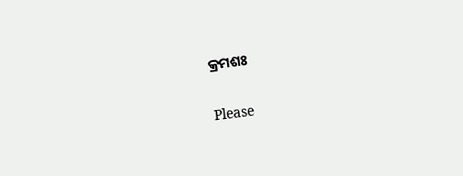କ୍ରମଶଃ

Please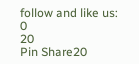follow and like us:
0
20
Pin Share20